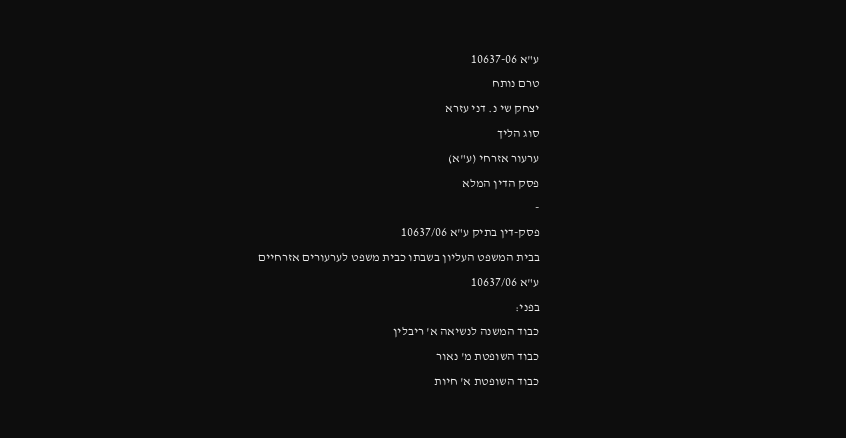ע"א 10637-06
טרם נותח
יצחק שי נ. דני עזרא
סוג הליך
ערעור אזרחי (ע"א)
פסק הדין המלא
-
פסק-דין בתיק ע"א 10637/06
בבית המשפט העליון בשבתו כבית משפט לערעורים אזרחיים
ע"א 10637/06
בפני:
כבוד המשנה לנשיאה א' ריבלין
כבוד השופטת מ' נאור
כבוד השופטת א' חיות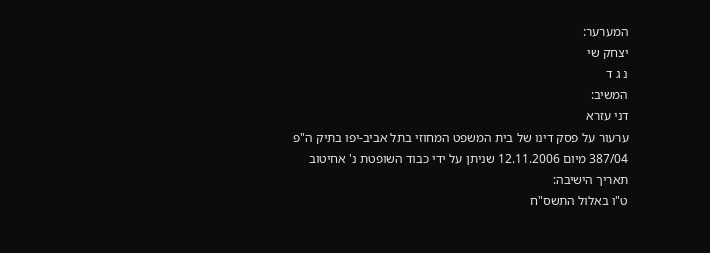המערער:
יצחק שי
נ ג ד
המשיב:
דני עזרא
ערעור על פסק דינו של בית המשפט המחוזי בתל אביב-יפו בתיק ה"פ 387/04 מיום 12.11.2006 שניתן על ידי כבוד השופטת נ' אחיטוב
תאריך הישיבה:
ט"ו באלול התשס"ח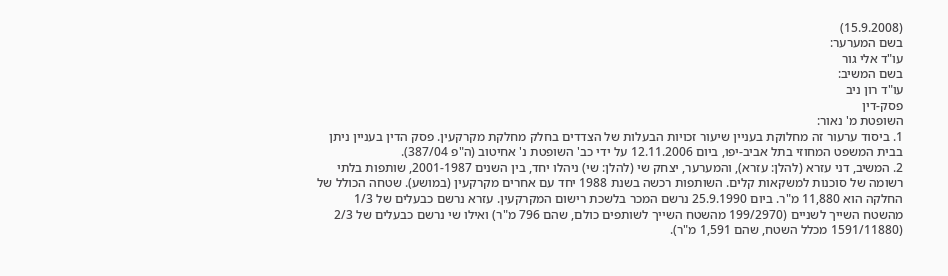(15.9.2008)
בשם המערער:
עו"ד אלי גור
בשם המשיב:
עו"ד רון ניב
פסק-דין
השופטת מ' נאור:
1. ביסוד ערעור זה מחלוקת בעניין שיעור זכויות הבעלות של הצדדים בחלק מחלקת מקרקעין. פסק הדין בעניין ניתן בבית המשפט המחוזי בתל אביב-יפו, ביום 12.11.2006 על ידי כב' השופטת נ' אחיטוב (ה"פ 387/04).
2. המשיב, דני עזרא (להלן: עזרא), והמערער, יצחק שי (להלן: שי) ניהלו יחד, בין השנים 2001-1987, שותפות בלתי רשומה של סוכנות למשקאות קלים. השותפות רכשה בשנת 1988 יחד עם אחרים מקרקעין (במושע). שטחה הכולל של החלקה הוא 11,880 מ"ר. ביום 25.9.1990 נרשם המכר בלשכת רישום המקרקעין. עזרא נרשם כבעלים של 1/3 מהשטח השייך לשניים (199/2970 מהשטח השייך לשותפים כולם, שהם 796 מ"ר) ואילו שי נרשם כבעלים של 2/3 (1591/11880 מכלל השטח, שהם 1,591 מ"ר).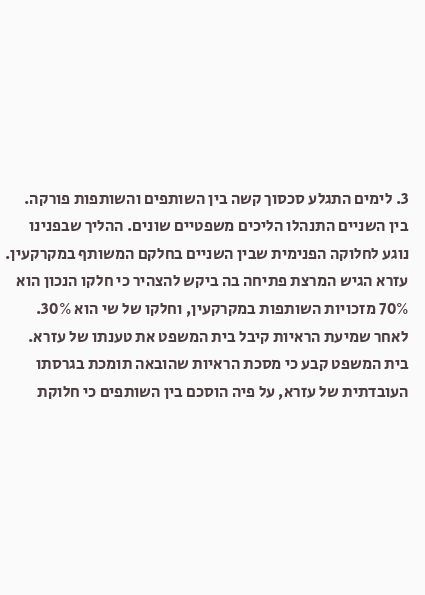3. לימים התגלע סכסוך קשה בין השותפים והשותפות פורקה. בין השניים התנהלו הליכים משפטיים שונים. ההליך שבפנינו נוגע לחלוקה הפנימית שבין השניים בחלקם המשותף במקרקעין. עזרא הגיש המרצת פתיחה בה ביקש להצהיר כי חלקו הנכון הוא 70% מזכויות השותפות במקרקעין, וחלקו של שי הוא 30%. לאחר שמיעת הראיות קיבל בית המשפט את טענתו של עזרא. בית המשפט קבע כי מסכת הראיות שהובאה תומכת בגרסתו העובדתית של עזרא, על פיה הוסכם בין השותפים כי חלוקת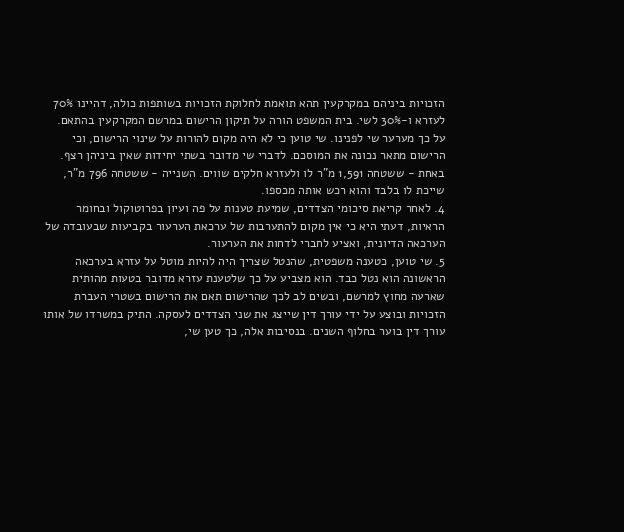הזכויות ביניהם במקרקעין תהא תואמת לחלוקת הזכויות בשותפות כולה, דהיינו 70% לעזרא ו-30% לשי. בית המשפט הורה על תיקון הרישום במרשם המקרקעין בהתאם. על כך מערער שי לפנינו. שי טוען כי לא היה מקום להורות על שינוי הרישום, וכי הרישום מתאר נכונה את המוסכם. לדברי שי מדובר בשתי יחידות שאין ביניהן רצף. באחת - ששטחה 1,591 מ"ר לו ולעזרא חלקים שווים. השנייה - ששטחה 796 מ"ר, שייכת לו בלבד והוא רכש אותה מכספו.
4. לאחר קריאת סיכומי הצדדים, שמיעת טענות על פה ועיון בפרוטוקול ובחומר הראיות, דעתי היא כי אין מקום להתערבות של ערכאת הערעור בקביעות שבעובדה של הערכאה הדיונית, ואציע לחברי לדחות את הערעור.
5. שי טוען, כטענה משפטית, שהנטל שצריך היה להיות מוטל על עזרא בערכאה הראשונה הוא נטל כבד. הוא מצביע על כך שלטענת עזרא מדובר בטעות מהותית שארעה מחוץ למרשם, ובשים לב לכך שהרישום תאם את הרישום בשטרי העברת הזכויות ובוצע על ידי עורך דין שייצג את שני הצדדים לעסקה. התיק במשרדו של אותו עורך דין בוער בחלוף השנים. בנסיבות אלה, כך טען שי,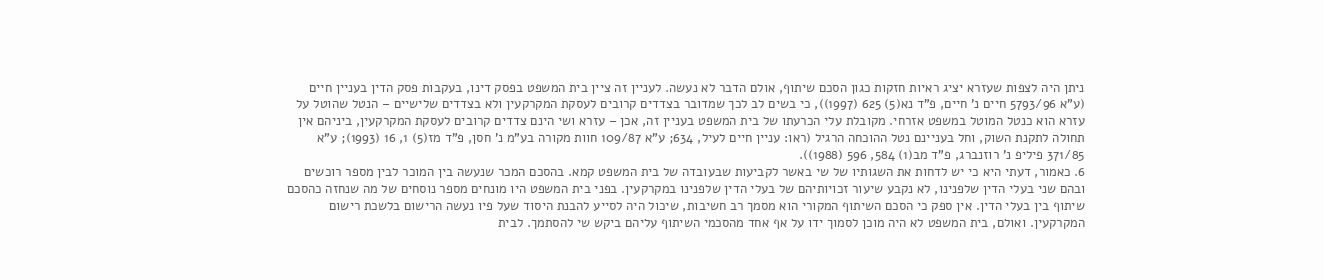ניתן היה לצפות שעזרא יציג ראיות חזקות כגון הסכם שיתוף, אולם הדבר לא נעשה. לעניין זה ציין בית המשפט בפסק דינו, בעקבות פסק הדין בעניין חיים (ע"א 5793/96 חיים נ' חיים, פ"ד נא(5) 625 (1997)), כי בשים לב לכך שמדובר בצדדים קרובים לעסקת המקרקעין ולא בצדדים שלישיים – הנטל שהוטל על עזרא הוא כנטל המוטל במשפט אזרחי. מקובלת עלי הכרעתו של בית המשפט בעניין זה, אכן – עזרא ושי הינם צדדים קרובים לעסקת המקרקעין, ביניהם אין תחולה לתקנת השוק, וחל בעניינם נטל ההוכחה הרגיל (ראו: עניין חיים לעיל, 634; ע"א 109/87 חוות מקורה בע"מ נ' חסן, פ"ד מז(5) 1, 16 (1993); ע"א 371/85 פיליפ נ' רוזנברג, פ"ד מב(1) 584, 596 (1988)).
6. כאמור, דעתי היא כי יש לדחות את השגותיו של שי באשר לקביעות שבעובדה של בית המשפט קמא. בהסכם המכר שנעשה בין המוכר לבין מספר רוכשים ובהם שני בעלי הדין שלפנינו, לא נקבע שיעור זכויותיהם של בעלי הדין שלפנינו במקרקעין. בפני בית המשפט היו מונחים מספר נוסחים של מה שנחזה כהסכם שיתוף בין בעלי הדין. אין ספק כי הסכם השיתוף המקורי הוא מסמך רב חשיבות, שיכול היה לסייע להבנת היסוד שעל פיו נעשה הרישום בלשכת רישום המקרקעין. ואולם, בית המשפט לא היה מוכן לסמוך ידו על אף אחד מהסכמי השיתוף עליהם ביקש שי להסתמך. לבית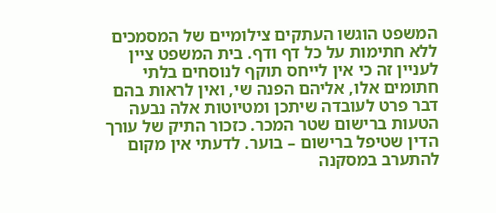המשפט הוגשו העתקים צילומיים של המסמכים ללא חתימות על כל דף ודף. בית המשפט ציין לעניין זה כי אין לייחס תוקף לנוסחים בלתי חתומים אלו, אליהם הפנה שי, ואין לראות בהם דבר פרט לעובדה שיתכן ומטיוטות אלה נבעה הטעות ברישום שטר המכר. כזכור התיק של עורך הדין שטיפל ברישום – בוער. לדעתי אין מקום להתערב במסקנה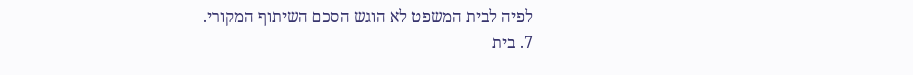לפיה לבית המשפט לא הוגש הסכם השיתוף המקורי.
7. בית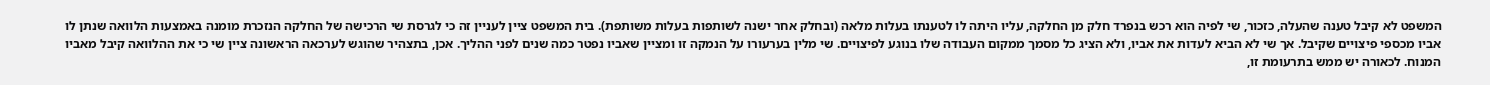המשפט לא קיבל טענה שהעלה, כזכור, שי לפיה הוא רכש בנפרד חלק מן החלקה, עליו היתה לו לטענתו בעלות מלאה (ובחלק אחר ישנה לשותפות בעלות משותפת). בית המשפט ציין לעניין זה כי לגרסת שי הרכישה של החלקה הנזכרת מומנה באמצעות הלוואה שנתן לו אביו מכספי פיצויים שקיבל. אך שי לא הביא לעדות את אביו, ולא הציג כל מסמך ממקום העבודה שלו בנוגע לפיצויים. שי מלין בערעורו על הנמקה זו ומציין שאביו נפטר כמה שנים לפני ההליך. אכן, בתצהיר שהוגש לערכאה הראשונה ציין שי כי את ההלוואה קיבל מאביו המנוח. לכאורה יש ממש בתרעומת זו,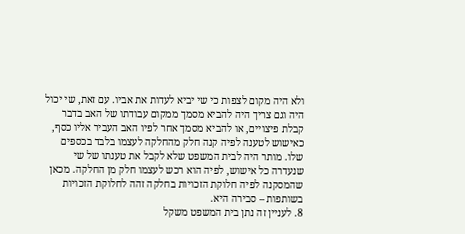ולא היה מקום לצפות כי שי יביא לעדות את אביו. עם זאת, שי יכול היה וגם צריך היה להביא מסמך ממקום עבודתו של האב בדבר קבלת פיצויים, או להביא מסמך אחר לפיו האב העביר אליו כסף, כאישוש לטענה לפיה קנה חלק מהחלקה לעצמו בלבד בכספים שלו. מותר היה לבית המשפט שלא לקבל את טענתו של שי שנעדרה כל אישוש, לפיה הוא רכש לעצמו חלק מן החלקה. מכאן שהמסקנה לפיה חלוקת הזכויות בחלקה זהה לחלוקת הזכויות בשותפות – סבירה היא.
8. לעניין זה נתן בית המשפט משקל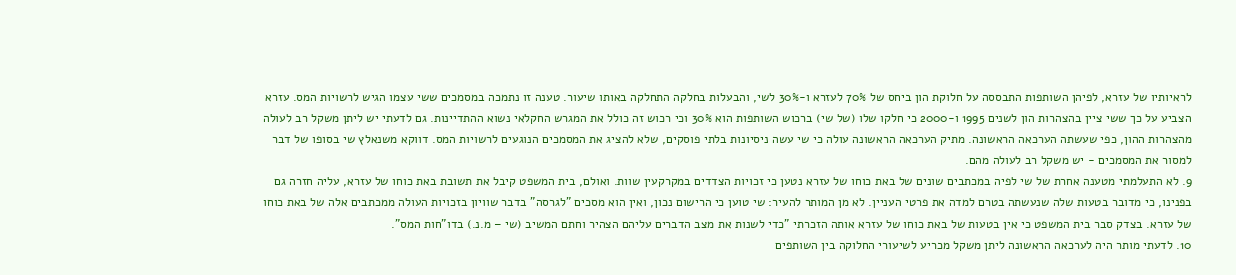לראיותיו של עזרא, לפיהן השותפות התבססה על חלוקת הון ביחס של 70% לעזרא ו-30% לשי, והבעלות בחלקה התחלקה באותו שיעור. טענה זו נתמכה במסמכים ששי עצמו הגיש לרשויות המס. עזרא הצביע על כך ששי ציין בהצהרות הון לשנים 1995 ו-2000 כי חלקו שלו (של שי) ברכוש השותפות הוא 30% וכי רכוש זה כולל את המגרש החקלאי נשוא ההתדיינות. גם לדעתי יש ליתן משקל רב לעולה מהצהרות ההון, כפי שעשתה הערכאה הראשונה. מתיק הערכאה הראשונה עולה כי שי עשה ניסיונות בלתי פוסקים, שלא להציג את המסמכים הנוגעים לרשויות המס. דווקא משנאלץ שי בסופו של דבר למסור את המסמכים - יש משקל רב לעולה מהם.
9. לא התעלמתי מטענה אחרת של שי לפיה במכתבים שונים של באת כוחו של עזרא נטען כי זכויות הצדדים במקרקעין שוות. ואולם, בית המשפט קיבל את תשובת באת כוחו של עזרא, עליה חזרה גם בפנינו, כי מדובר בטעות שלה שנעשתה בטרם למדה את פרטי העניין. לא מן המותר להעיר: שי טוען כי הרישום נכון, ואין הוא מסכים "לגרסה" בדבר שוויון בזכויות העולה ממכתבים אלה של באת כוחו של עזרא. בצדק סבר בית המשפט כי אין בטעות של באת כוחו של עזרא אותה הזכרתי "כדי לשנות את מצב הדברים עליהם הצהיר וחתם המשיב (שי – מ.נ.) בדו"חות המס".
10. לדעתי מותר היה לערכאה הראשונה ליתן משקל מכריע לשיעורי החלוקה בין השותפים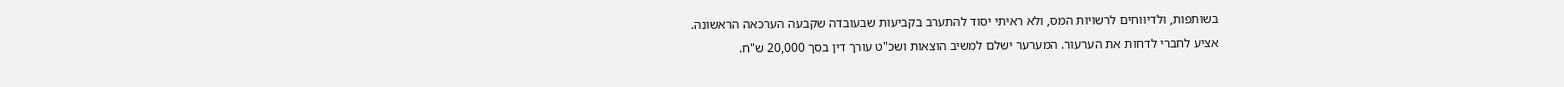בשותפות, ולדיווחים לרשויות המס, ולא ראיתי יסוד להתערב בקביעות שבעובדה שקבעה הערכאה הראשונה.
אציע לחברי לדחות את הערעור. המערער ישלם למשיב הוצאות ושכ"ט עורך דין בסך 20,000 ש"ח.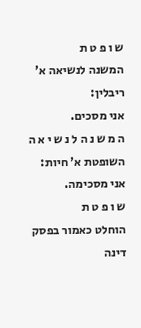ש ו פ ט ת
המשנה לנשיאה א' ריבלין:
אני מסכים.
ה מ ש נ ה ל נ ש י א ה
השופטת א' חיות:
אני מסכימה.
ש ו פ ט ת
הוחלט כאמור בפסק דינה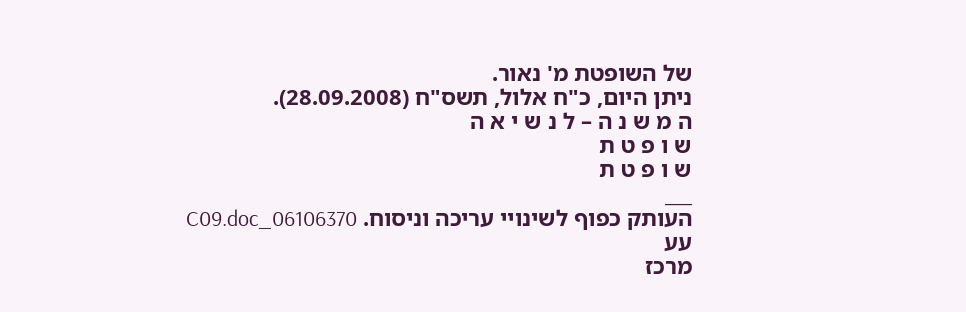של השופטת מ' נאור.
ניתן היום, כ"ח אלול, תשס"ח (28.09.2008).
ה מ ש נ ה – ל נ ש י א ה
ש ו פ ט ת
ש ו פ ט ת
___
העותק כפוף לשינויי עריכה וניסוח. 06106370_C09.doc עע
מרכז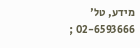מידע, טל' 02-6593666 ;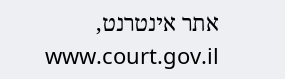אתר אינטרנט, www.court.gov.il